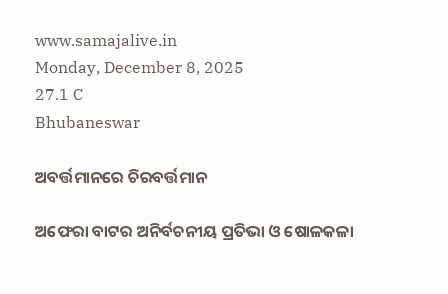www.samajalive.in
Monday, December 8, 2025
27.1 C
Bhubaneswar

ଅବର୍ତ୍ତମାନରେ ଚିରବର୍ତ୍ତମାନ

ଅଫେରା ବାଟର ଅନିର୍ବଚନୀୟ ପ୍ରତିଭା ଓ ଷୋଳକଳା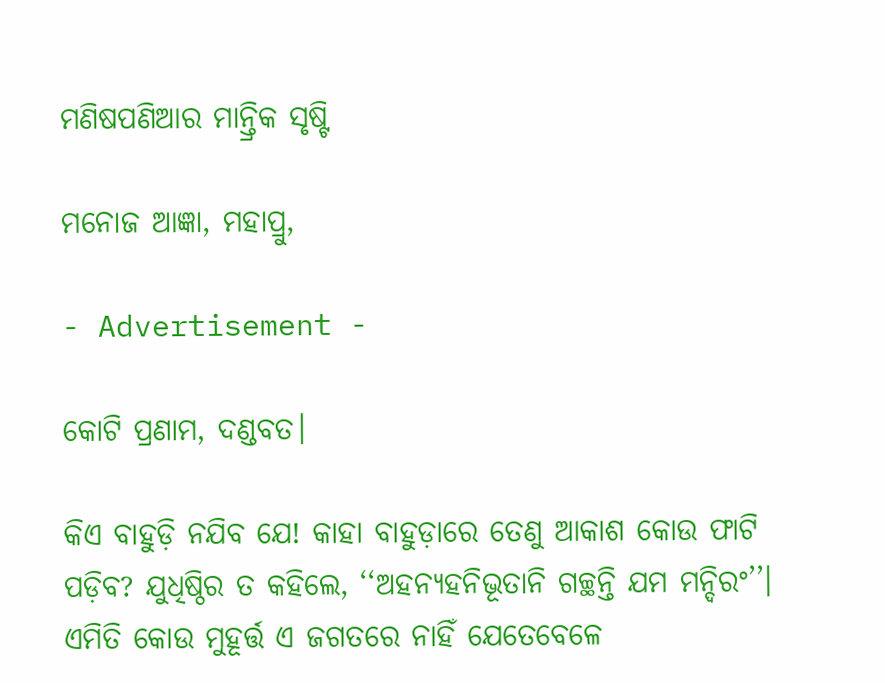ମଣିଷପଣିଆର ମାନ୍ତ୍ରିକ ସୃଷ୍ଟି

ମନୋଜ ଆଜ୍ଞା, ମହାପ୍ରୁ,

- Advertisement -

କୋଟି ପ୍ରଣାମ, ଦଣ୍ଡବତ।

କିଏ ବାହୁଡ଼ି ନଯିବ ଯେ! କାହା ବାହୁଡ଼ାରେ ତେଣୁ ଆକାଶ କୋଉ ଫାଟି ପଡ଼ିବ? ଯୁଧିଷ୍ଠିର ତ କହିଲେ, ‘‘ଅହନ୍ୟହନିଭୂତାନି ଗଚ୍ଛନ୍ତି ଯମ ମନ୍ଦିରଂ’’। ଏମିତି କୋଉ ମୁହୂର୍ତ୍ତ ଏ ଜଗତରେ ନାହିଁ ଯେତେବେଳେ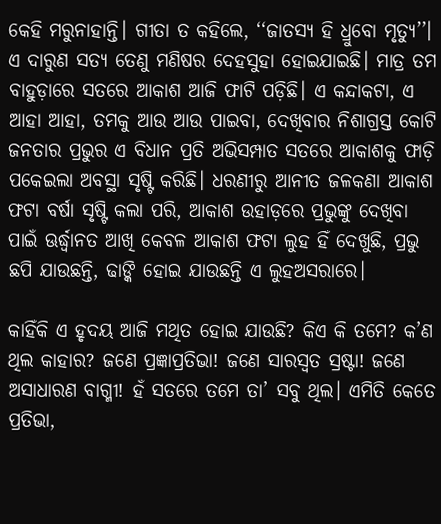କେହି ମରୁନାହାନ୍ତି। ଗୀତା ତ କହିଲେ, ‘‘ଜାତସ୍ୟ ହି ଧ୍ରୁବୋ ମୃତ୍ୟୁ’’। ଏ ଦାରୁଣ ସତ୍ୟ ତେଣୁ ମଣିଷର ଦେହସୁହା ହୋଇଯାଇଛି। ମାତ୍ର ତମ ବାହୁଡ଼ାରେ ସତରେ ଆକାଶ ଆଜି ଫାଟି ପଡ଼ିଛି। ଏ କନ୍ଦାକଟା, ଏ ଆହା ଆହା, ତମକୁ ଆଉ ଆଉ ପାଇବା, ଦେଖିବାର ନିଶାଗ୍ରସ୍ତ କୋଟି ଜନତାର ପ୍ରଭୁର ଏ ବିଧାନ ପ୍ରତି ଅଭିସମ୍ପାତ ସତରେ ଆକାଶକୁ ଫାଡ଼ି ପକେଇଲା ଅବସ୍ଥା ସୃଷ୍ଟି କରିଛି। ଧରଣୀରୁ ଆନୀତ ଜଳକଣା ଆକାଶ ଫଟା ବର୍ଷା ସୃଷ୍ଟି କଲା ପରି, ଆକାଶ ଉହାଡ଼ରେ ପ୍ରଭୁଙ୍କୁ ଦେଖିବା ପାଇଁ ଊର୍ଦ୍ଧ୍ବାନତ ଆଖି କେବଳ ଆକାଶ ଫଟା ଲୁହ ହିଁ ଦେଖୁଛି, ପ୍ରଭୁ ଛପି ଯାଉଛନ୍ତି, ଢାଙ୍କି ହୋଇ ଯାଉଛନ୍ତି ଏ ଲୁହଅସରାରେ।

କାହିଁକି ଏ ହୃଦୟ ଆଜି ମଥିତ ହୋଇ ଯାଉଛି? କିଏ କି ତମେ? କ’ଣ ଥିଲ କାହାର? ଜଣେ ପ୍ରଜ୍ଞାପ୍ରତିଭା! ଜଣେ ସାରସ୍ବତ ସ୍ରଷ୍ଟା! ଜଣେ ଅସାଧାରଣ ବାଗ୍ମୀ! ହଁ ସତରେ ତମେ ତା’ ସବୁ ଥିଲ। ଏମିତି କେତେ ପ୍ରତିଭା,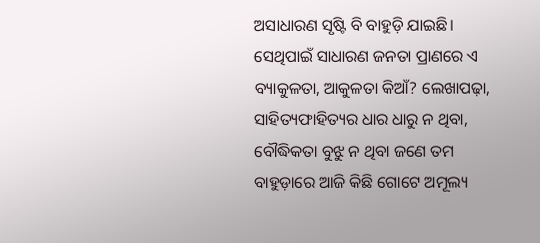ଅସାଧାରଣ ସୃଷ୍ଟି ବି ବାହୁଡ଼ି ଯାଇଛି। ସେଥିପାଇଁ ସାଧାରଣ ଜନତା ପ୍ରାଣରେ ଏ ବ୍ୟାକୁଳତା, ଆକୁଳତା କିଆଁ? ଲେଖାପଢ଼ା, ସାହିତ୍ୟଫାହିତ୍ୟର ଧାର ଧାରୁ ନ ଥିବା, ବୌଦ୍ଧିକତା ବୁଝୁ ନ ଥିବା ଜଣେ ତମ ବାହୁଡ଼ାରେ ଆଜି କିଛି ଗୋଟେ ଅମୂଲ୍ୟ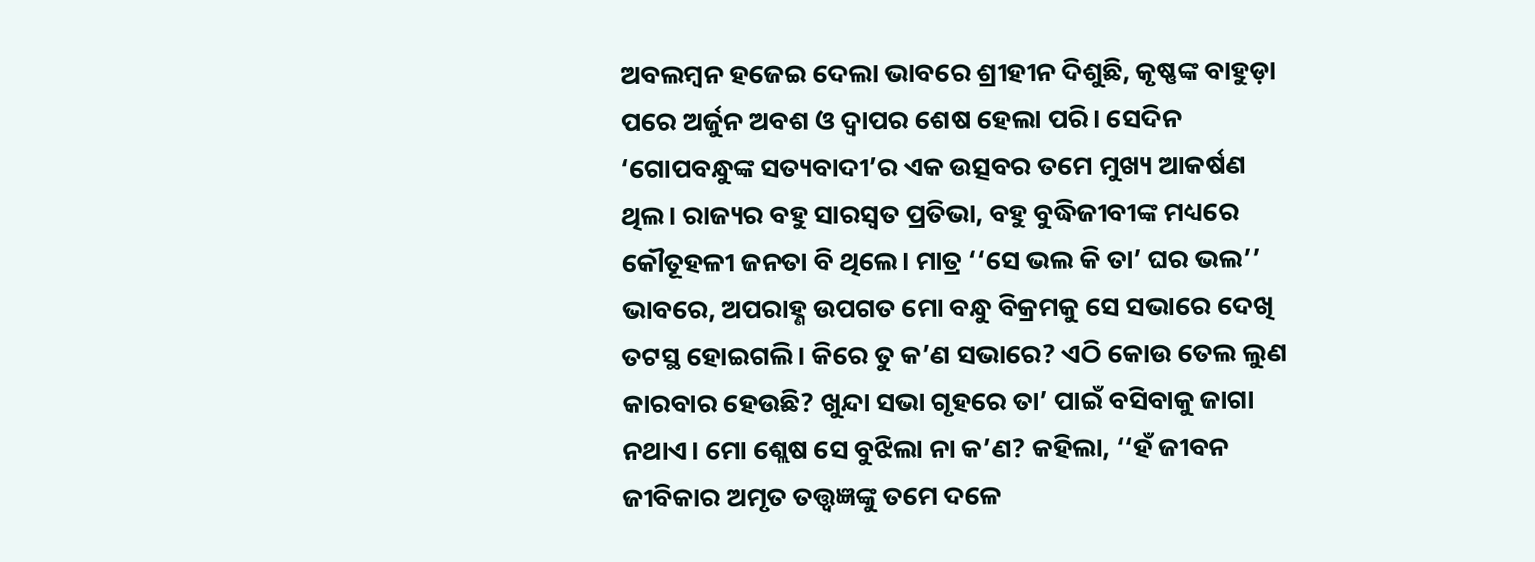ଅବଲମ୍ବନ ହଜେଇ ଦେଲା ଭାବରେ ଶ୍ରୀହୀନ ଦିଶୁଛି, କୃଷ୍ଣଙ୍କ ବାହୁଡ଼ା ପରେ ଅର୍ଜୁନ ଅବଶ ଓ ଦ୍ବାପର ଶେଷ ହେଲା ପରି। ସେଦିନ ‘ଗୋପବନ୍ଧୁଙ୍କ ସତ୍ୟବାଦୀ’ର ଏକ ଉତ୍ସବର ତମେ ମୁଖ୍ୟ ଆକର୍ଷଣ ଥିଲ। ରାଜ୍ୟର ବହୁ ସାରସ୍ବତ ପ୍ରତିଭା, ବହୁ ବୁଦ୍ଧିଜୀବୀଙ୍କ ମଧ୍ୟରେ କୌତୂହଳୀ ଜନତା ବି ଥିଲେ। ମାତ୍ର ‘‘ସେ ଭଲ କି ତା’ ଘର ଭଲ’’ ଭାବରେ, ଅପରାହ୍ଣ ଉପଗତ ମୋ ବନ୍ଧୁ ବିକ୍ରମକୁ ସେ ସଭାରେ ଦେଖି ତଟସ୍ଥ ହୋଇଗଲି। କିରେ ତୁ କ’ଣ ସଭାରେ? ଏଠି କୋଉ ତେଲ ଲୁଣ କାରବାର ହେଉଛି? ଖୁନ୍ଦା ସଭା ଗୃହରେ ତା’ ପାଇଁ ବସିବାକୁ ଜାଗା ନଥାଏ। ମୋ ଶ୍ଲେଷ ସେ ବୁଝିଲା ନା କ’ଣ? କହିଲା, ‘‘ହଁ ଜୀବନ ଜୀବିକାର ଅମୃତ ତତ୍ତ୍ବଜ୍ଞଙ୍କୁ ତମେ ଦଳେ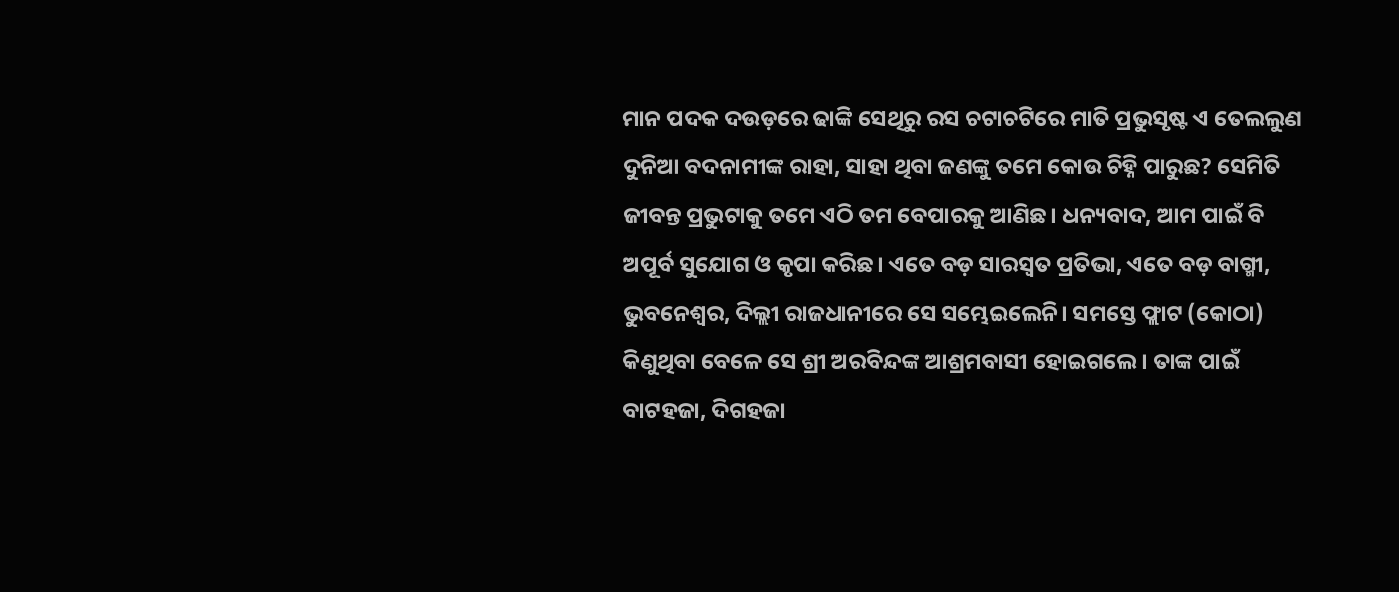ମାନ ପଦକ ଦଉଡ଼ରେ ଢାଙ୍କି ସେଥିରୁ ରସ ଚଟାଚଟିରେ ମାତି ପ୍ରଭୁସୃଷ୍ଟ ଏ ତେଲଲୁଣ ଦୁନିଆ ବଦନାମୀଙ୍କ ରାହା, ସାହା ଥିବା ଜଣଙ୍କୁ ତମେ କୋଉ ଚିହ୍ନି ପାରୁଛ? ସେମିତି ଜୀବନ୍ତ ପ୍ରଭୁଟାକୁ ତମେ ଏଠି ତମ ବେପାରକୁ ଆଣିଛ। ଧନ୍ୟବାଦ, ଆମ ପାଇଁ ବି ଅପୂର୍ବ ସୁଯୋଗ ଓ କୃପା କରିଛ। ଏତେ ବଡ଼ ସାରସ୍ବତ ପ୍ରତିଭା, ଏତେ ବଡ଼ ବାଗ୍ମୀ, ଭୁବନେଶ୍ବର, ଦିଲ୍ଲୀ ରାଜଧାନୀରେ ସେ ସମ୍ଭେଇଲେନି। ସମସ୍ତେ ଫ୍ଲାଟ (କୋଠା) କିଣୁଥିବା ବେଳେ ସେ ଶ୍ରୀ ଅରବିନ୍ଦଙ୍କ ଆଶ୍ରମବାସୀ ହୋଇଗଲେ। ତାଙ୍କ ପାଇଁ ବାଟହଜା, ଦିଗହଜା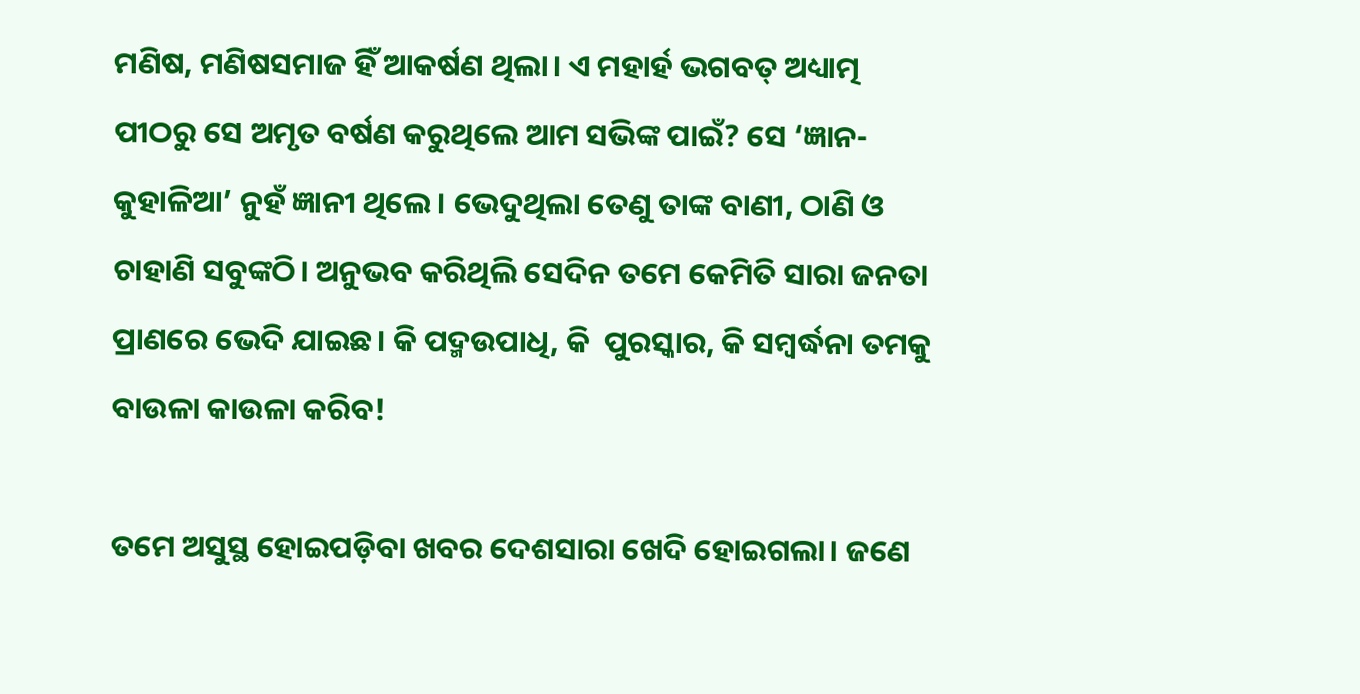ମଣିଷ, ମଣିଷସମାଜ ହିଁ ଆକର୍ଷଣ ଥିଲା। ଏ ମହାର୍ହ ଭଗବତ୍ ଅଧ୍ୟାତ୍ମ ପୀଠରୁ ସେ ଅମୃତ ବର୍ଷଣ କରୁଥିଲେ ଆମ ସଭିଙ୍କ ପାଇଁ? ସେ ‘ଜ୍ଞାନ-କୁହାଳିଆ’ ନୁହଁ ଜ୍ଞାନୀ ଥିଲେ। ଭେଦୁଥିଲା ତେଣୁ ତାଙ୍କ ବାଣୀ, ଠାଣି ଓ ଚାହାଣି ସବୁଙ୍କଠି। ଅନୁଭବ କରିଥିଲି ସେଦିନ ତମେ କେମିତି ସାରା ଜନତା ପ୍ରାଣରେ ଭେଦି ଯାଇଛ। କି ପଦ୍ମଉପାଧି, କି  ପୁରସ୍କାର, କି ସମ୍ବର୍ଦ୍ଧନା ତମକୁ ବାଉଳା କାଉଳା କରିବ!

ତମେ ଅସୁସ୍ଥ ହୋଇପଡ଼ିବା ଖବର ଦେଶସାରା ଖେଦି ହୋଇଗଲା। ଜଣେ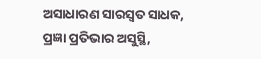ଅସାଧାରଣ ସାରସ୍ବତ ସାଧକ, ପ୍ରଜ୍ଞା ପ୍ରତିଭାର ଅସୁସ୍ଥି,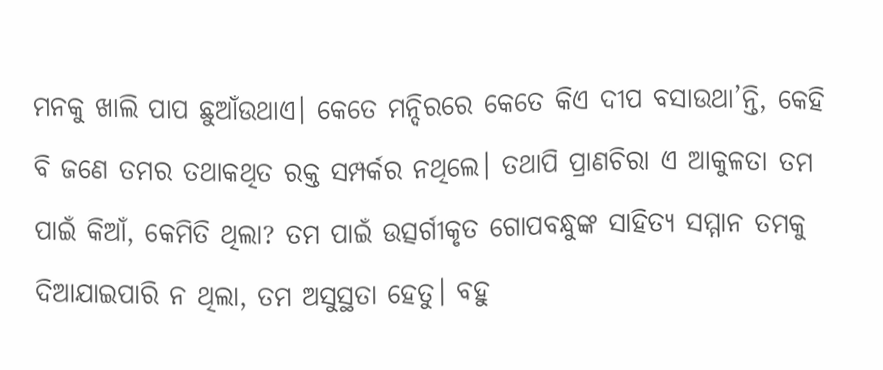ମନକୁ ଖାଲି ପାପ ଛୁଆଁଉଥାଏ। କେତେ ମନ୍ଦିରରେ କେତେ କିଏ ଦୀପ ବସାଉଥା’ନ୍ତି, କେହି ବି ଜଣେ ତମର ତଥାକଥିତ ରକ୍ତ ସମ୍ପର୍କର ନଥିଲେ। ତଥାପି ପ୍ରାଣଚିରା ଏ ଆକୁଳତା ତମ ପାଇଁ କିଆଁ, କେମିତି ଥିଲା? ତମ ପାଇଁ ଉତ୍ସର୍ଗୀକୃତ ଗୋପବନ୍ଧୁଙ୍କ ସାହିତ୍ୟ ସମ୍ମାନ ତମକୁ ଦିଆଯାଇପାରି ନ ଥିଲା, ତମ ଅସୁସ୍ଥତା ହେତୁ। ବହୁ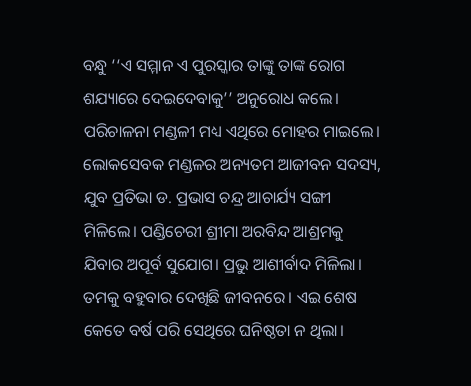ବନ୍ଧୁ ‘‘ଏ ସମ୍ମାନ ଏ ପୁରସ୍କାର ତାଙ୍କୁ ତାଙ୍କ ରୋଗ ଶଯ୍ୟାରେ ଦେଇଦେବାକୁ’’ ଅନୁରୋଧ କଲେ। ପରିଚାଳନା ମଣ୍ଡଳୀ ମଧ୍ୟ ଏଥିରେ ମୋହର ମାଇଲେ। ଲୋକସେବକ ମଣ୍ଡଳର ଅନ୍ୟତମ ଆଜୀବନ ସଦସ୍ୟ, ଯୁବ ପ୍ରତିଭା ଡ. ପ୍ରଭାସ ଚନ୍ଦ୍ର ଆଚାର୍ଯ୍ୟ ସଙ୍ଗୀ ମିଳିଲେ। ପଣ୍ଡିଚେରୀ ଶ୍ରୀମା ଅରବିନ୍ଦ ଆଶ୍ରମକୁ ଯିବାର ଅପୂର୍ବ ସୁଯୋଗ। ପ୍ରଭୁ ଆଶୀର୍ବାଦ ମିଳିଲା। ତମକୁ ବହୁବାର ଦେଖିଛି ଜୀବନରେ। ଏଇ ଶେଷ କେତେ ବର୍ଷ ପରି ସେଥିରେ ଘନିଷ୍ଠତା ନ ଥିଲା।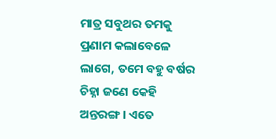ମାତ୍ର ସବୁଥର ତମକୁ ପ୍ରଣାମ କଲାବେଳେ ଲାଗେ, ତମେ ବହୁ ବର୍ଷର ଚିହ୍ନା ଜଣେ କେହି ଅନ୍ତରଙ୍ଗ। ଏତେ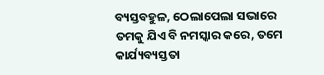ବ୍ୟସ୍ତବହୁଳ, ଠେଲାପେଲା ସଭାରେ ତମକୁ ଯିଏ ବି ନମସ୍କାର କରେ, ତମେ କାର୍ଯ୍ୟବ୍ୟସ୍ତତା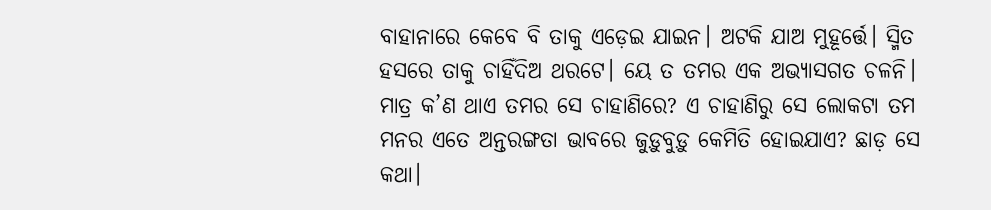ବାହାନାରେ କେବେ ବି ତାକୁ ଏଡ଼େଇ ଯାଇନ। ଅଟକି ଯାଅ ମୁହୂର୍ତ୍ତେ। ସ୍ମିତ ହସରେ ତାକୁ ଚାହିଁଦିଅ ଥରଟେ। ୟେ ତ ତମର ଏକ ଅଭ୍ୟାସଗତ ଚଳନି। ମାତ୍ର କ’ଣ ଥାଏ ତମର ସେ ଚାହାଣିରେ? ଏ ଚାହାଣିରୁ ସେ ଲୋକଟା ତମ ମନର ଏତେ ଅନ୍ତରଙ୍ଗତା ଭାବରେ ଜୁଡ଼ୁବୁଡ଼ୁ କେମିତି ହୋଇଯାଏ? ଛାଡ଼ ସେ କଥା।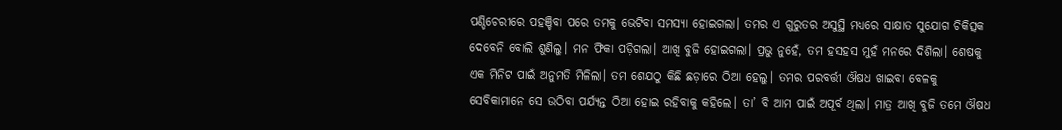ପଣ୍ଡିଚେରୀରେ ପହଞ୍ଚିବା ପରେ ତମକୁ ଭେଟିବା ସମସ୍ୟା ହୋଇଗଲା। ତମର ଏ ଗୁରୁତର ଅସୁସ୍ଥି ମଧ୍ୟରେ ସାକ୍ଷାତ ସୁଯୋଗ ଚିକିତ୍ସକ ଦେବେନି ବୋଲି ଶୁଣିଲୁ। ମନ ଫିକା ପଡ଼ିଗଲା। ଆଖି ବୁଜି ହୋଇଗଲା। ପ୍ରଭୁ ନୁହେଁ, ତମ ହସହସ ମୁହଁ ମନରେ ଦିଶିଲା। ଶେଷକୁ ଏକ ମିନିଟ ପାଇଁ ଅନୁମତି ମିଳିଲା। ତମ ଶେଯଠୁ କିଛି ଛଡ଼ାରେ ଠିଆ ହେଲୁ। ତମର ପରବର୍ତ୍ତୀ ଔଷଧ ଖାଇବା ବେଳକୁ ସେବିକାମାନେ ସେ ଉଠିବା ପର୍ଯ୍ୟନ୍ତ ଠିଆ ହୋଇ ରହିବାକୁ କହିଲେ। ତା’ ବି ଆମ ପାଇଁ ଅପୂର୍ବ ଥିଲା। ମାତ୍ର ଆଖି ବୁଜି ତମେ ଔଷଧ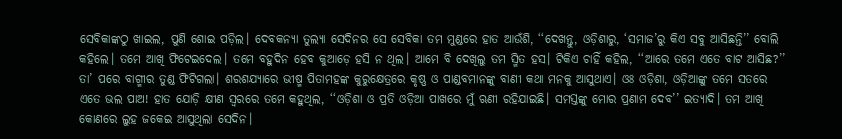ସେବିକାଙ୍କଠୁ ଖାଇଲ, ପୁଣି ଶୋଇ ପଡ଼ିଲ। ଦେବକନ୍ୟା ତୁଲ୍ୟା ସେଦିନର ସେ ସେବିକା ତମ ମୁଣ୍ଡରେ ହାତ ଆଉଁଶି, ‘‘ଦେଖନ୍ତୁ, ଓଡ଼ିଶାରୁ, ‘ସମାଜ’ରୁ କିଏ ସବୁ ଆସିଛନ୍ତି’’ ବୋଲି କହିଲେ। ତମେ ଆଖି ଫିଟେଇଦେଲ। ତମେ ବହୁଦିନ ହେବ କୁଆଡ଼େ ହସି ନ ଥିଲ। ଆମେ ବି ଦେଖିଲୁ ତମ ସ୍ମିତ ହସ। ଟିକିଏ ଚାହିଁ କହିଲ, ‘‘ଆରେ ତମେ ଏତେ ବାଟ ଆସିଛ?’’ ତା’ ପରେ ବାଗ୍ମୀର ତୁଣ୍ଡ ଫିଟିଗଲା। ଶରଶଯ୍ୟାରେ ଭୀଷ୍ମ ପିତାମହଙ୍କ କୁରୁକ୍ଷେତ୍ରରେ କୃଷ୍ଣ ଓ ପାଣ୍ଡବମାନଙ୍କୁ ବାଣୀ କଥା ମନକୁ ଆସୁଥାଏ। ଓଃ ଓଡ଼ିଶା, ଓଡ଼ିଆଙ୍କୁ ତମେ ସତରେ ଏତେ ଭଲ ପାଅ! ହାତ ଯୋଡ଼ି କ୍ଷୀଣ ସ୍ବରରେ ତମେ କହୁଥିଲ, ‘‘ଓଡ଼ିଶା ଓ ପ୍ରତି ଓଡ଼ିଆ ପାଖରେ ମୁଁ ଋଣୀ ରହିଯାଇଛି। ସମସ୍ତଙ୍କୁ ମୋର ପ୍ରଣାମ ଦେବ’’ ଇତ୍ୟାଦି। ତମ ଆଖି କୋଣରେ ଲୁହ ଜକେଇ ଆସୁଥିଲା ସେଦିନ।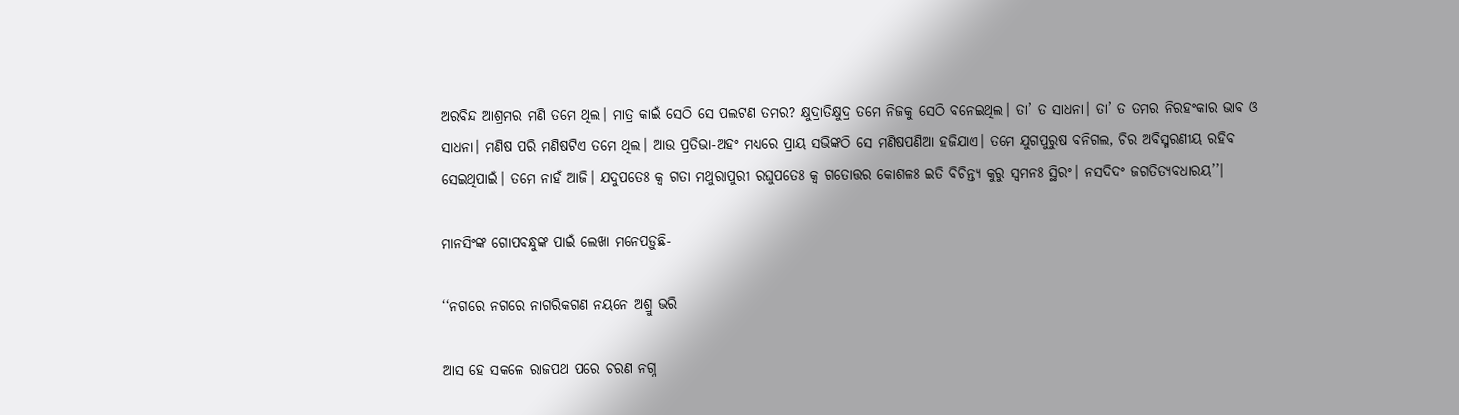ଅରବିନ୍ଦ ଆଶ୍ରମର ମଣି ତମେ ଥିଲ। ମାତ୍ର କାଇଁ ସେଠି ସେ ପଲଟଣ ତମର? କ୍ଷୁଦ୍ରାତିକ୍ଷୁଦ୍ର ତମେ ନିଜକୁ ସେଠି ବନେଇଥିଲ। ତା’ ତ ସାଧନା। ତା’ ତ ତମର ନିରହଂକାର ଭାବ ଓ ସାଧନା। ମଣିଷ ପରି ମଣିଷଟିଏ ତମେ ଥିଲ। ଆଉ ପ୍ରତିଭା-ଅହଂ ମଧ୍ୟରେ ପ୍ରାୟ ସଭିଙ୍କଠି ସେ ମଣିଷପଣିଆ ହଜିଯାଏ। ତମେ ଯୁଗପୁରୁଷ ବନିଗଲ, ଚିର ଅବିସ୍ମରଣୀୟ ରହିବ ସେଇଥିପାଇଁ। ତମେ ନାହଁ ଆଜି। ଯଦୁପତେଃ କ୍ବ ଗତା ମଥୁରାପୁରୀ ରଘୁପତେଃ କ୍ବ ଗତୋତ୍ତର କୋଶଳଃ ଇତି ବିଚିନ୍ତ୍ୟ କୁରୁ ସ୍ବମନଃ ସ୍ଥିରଂ। ନସଦିଦଂ ଜଗତିତ୍ୟବଧାରୟ’’।

ମାନସିଂଙ୍କ ଗୋପବନ୍ଧୁଙ୍କ ପାଇଁ ଲେଖା ମନେପଡ଼ୁଛି-

‘‘ନଗରେ ନଗରେ ନାଗରିକଗଣ ନୟନେ ଅଶ୍ରୁ ଭରି

ଆସ ହେ ସକଳେ ରାଜପଥ ପରେ ଚରଣ ନଗ୍ନ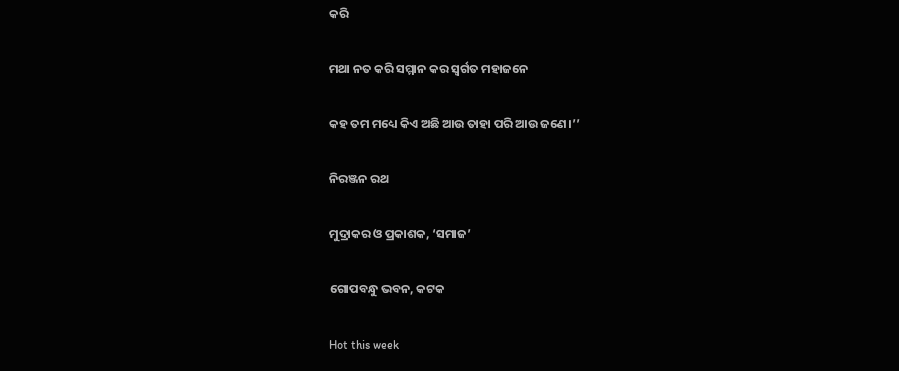କରି

ମଥା ନତ କରି ସମ୍ମାନ କର ସ୍ବର୍ଗତ ମହାଜନେ

କହ ତମ ମଧ୍ୟେ କିଏ ଅଛି ଆଉ ତାହା ପରି ଆଉ ଜଣେ।’’

ନିରଞ୍ଜନ ରଥ

ମୁଦ୍ରାକର ଓ ପ୍ରକାଶକ, ‘ସମାଜ’

ଗୋପବନ୍ଧୁ ଭବନ, କଟକ

Hot this week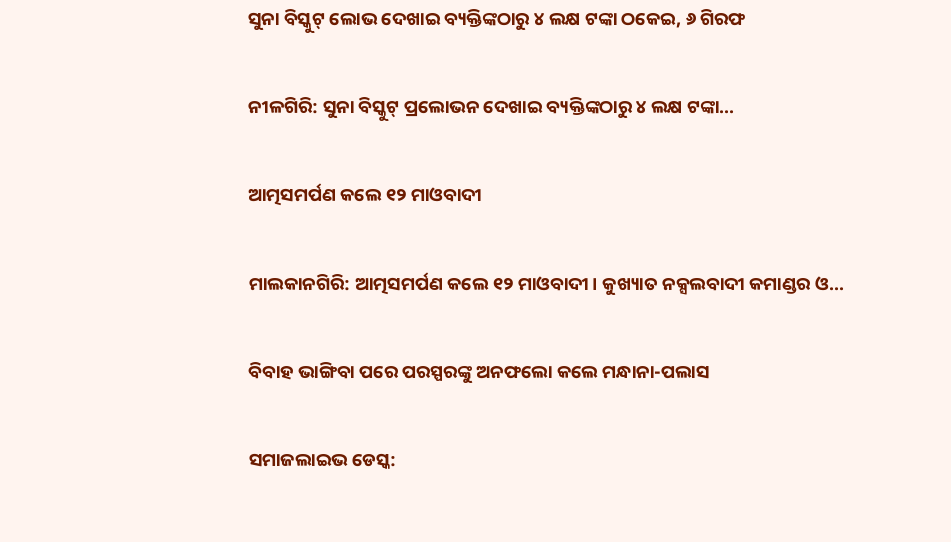ସୁନା ବିସ୍କୁଟ୍ ଲୋଭ ଦେଖାଇ ବ୍ୟକ୍ତିଙ୍କଠାରୁ ୪ ଲକ୍ଷ ଟଙ୍କା ଠକେଇ, ୬ ଗିରଫ

ନୀଳଗିରି: ସୁନା ବିସ୍କୁଟ୍ ପ୍ରଲୋଭନ ଦେଖାଇ ବ୍ୟକ୍ତିଙ୍କଠାରୁ ୪ ଲକ୍ଷ ଟଙ୍କା...

ଆତ୍ମସମର୍ପଣ କଲେ ୧୨ ମାଓବାଦୀ

ମାଲକାନଗିରି: ଆତ୍ମସମର୍ପଣ କଲେ ୧୨ ମାଓବାଦୀ। କୁଖ୍ୟାତ ନକ୍ସଲବାଦୀ କମାଣ୍ଡର ଓ...

ବିବାହ ଭାଙ୍ଗିବା ପରେ ପରସ୍ପରଙ୍କୁ ଅନଫଲୋ କଲେ ମନ୍ଧାନା-ପଲାସ

ସମାଜଲାଇଭ ଡେସ୍କ: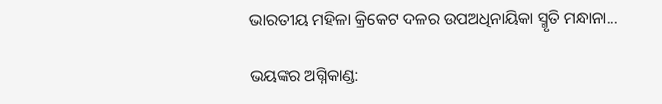ଭାରତୀୟ ମହିଳା କ୍ରିକେଟ ଦଳର ଉପଅଧିନାୟିକା ସ୍ମୃତି ମନ୍ଧାନା...

ଭୟଙ୍କର ଅଗ୍ନିକାଣ୍ଡ: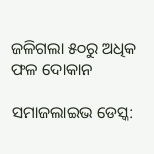ଜଳିଗଲା ୫୦ରୁ ଅଧିକ ଫଳ ଦୋକାନ

ସମାଜଲାଇଭ ଡେସ୍କ: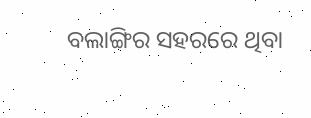ବଲାଙ୍ଗିର ସହରରେ ଥିବା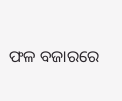ଫଳ ବଜାରରେ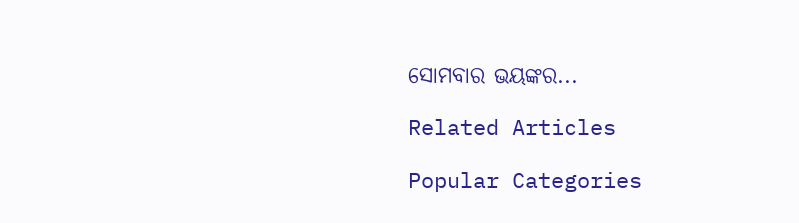ସୋମବାର ଭୟଙ୍କର...

Related Articles

Popular Categories